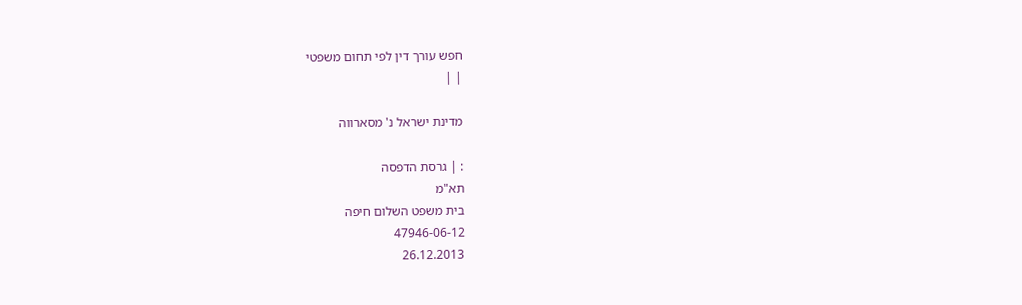חפש עורך דין לפי תחום משפטי
| |

מדינת ישראל נ' מסארווה

: | גרסת הדפסה
תא"מ
בית משפט השלום חיפה
47946-06-12
26.12.2013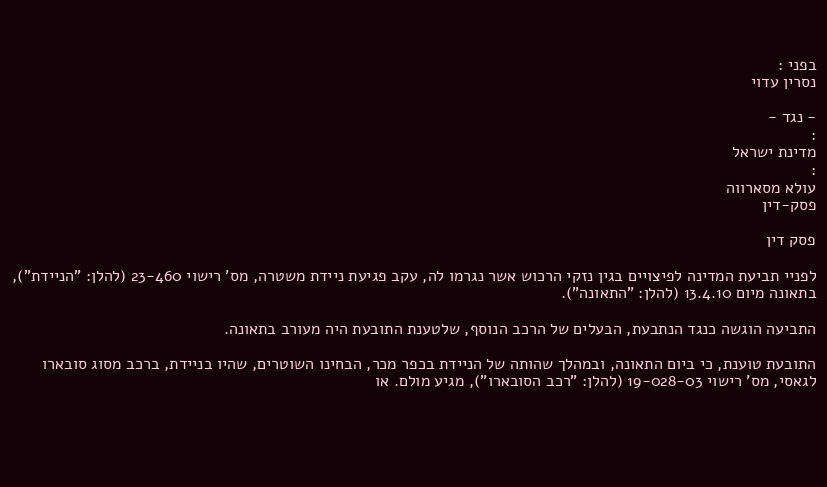בפני :
נסרין עדוי

- נגד -
:
מדינת ישראל
:
עולא מסארווה
פסק-דין

פסק דין

לפניי תביעת המדינה לפיצויים בגין נזקי הרכוש אשר נגרמו לה, עקב פגיעת ניידת משטרה, מס' רישוי 23-460 (להלן: "הניידת"), בתאונה מיום 13.4.10 (להלן: "התאונה").

התביעה הוגשה כנגד הנתבעת, הבעלים של הרכב הנוסף, שלטענת התובעת היה מעורב בתאונה.

התובעת טוענת, כי ביום התאונה, ובמהלך שהותה של הניידת בכפר מכר, הבחינו השוטרים, שהיו בניידת, ברכב מסוג סובארו לגאסי, מס' רישוי 19-028-03 (להלן: "רכב הסובארו"), מגיע מולם. או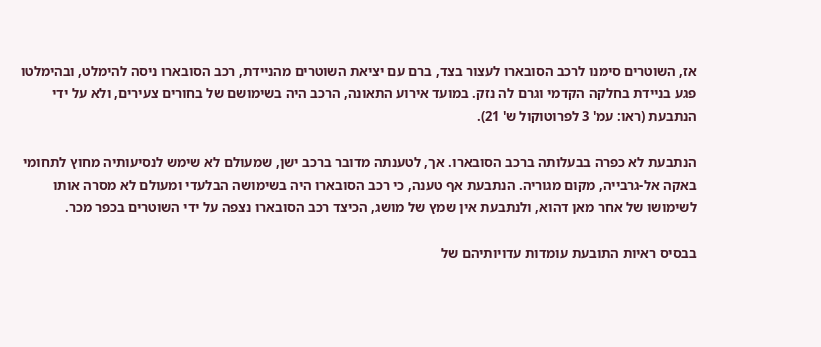אז, השוטרים סימנו לרכב הסובארו לעצור בצד, ברם עם יציאת השוטרים מהניידת, רכב הסובארו ניסה להימלט, ובהימלטו פגע בניידת בחלקה הקדמי וגרם לה נזק. במועד אירוע התאונה, הרכב היה בשימושם של בחורים צעירים, ולא על ידי הנתבעת (ראו: עמ' 3 לפרוטוקול ש' 21).

הנתבעת לא כפרה בבעלותה ברכב הסובארו. אך, לטענתה מדובר ברכב ישן, שמעולם לא שימש לנסיעותיה מחוץ לתחומי באקה אל-גרבייה, מקום מגוריה. הנתבעת אף טענה, כי רכב הסובארו היה בשימושה הבלעדי ומעולם לא מסרה אותו לשימושו של אחר מאן דהוא, ולנתבעת אין שמץ של מושג, הכיצד רכב הסובארו נצפה על ידי השוטרים בכפר מכר.

בבסיס ראיות התובעת עומדות עדויותיהם של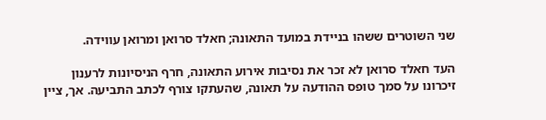שני השוטרים ששהו בניידת במועד התאונה; חאלד סרואן ומרואן עווידה.

העד חאלד סרואן לא זכר את נסיבות אירוע התאונה, חרף הניסיונות לרענון זיכרונו על סמך טופס ההודעה על תאונה, שהעתקו צורף לכתב התביעה. אך, ציין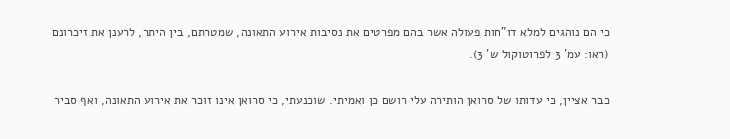כי הם נוהגים למלא דו"חות פעולה אשר בהם מפרטים את נסיבות אירוע התאונה, שמטרתם, בין היתר, לרענן את זיכרונם (ראו: עמ' 3 לפרוטוקול ש' 3).

כבר אציין, כי עדותו של סרואן הותירה עלי רושם כן ואמיתי. שוכנעתי, כי סרואן אינו זוכר את אירוע התאונה, ואף סביר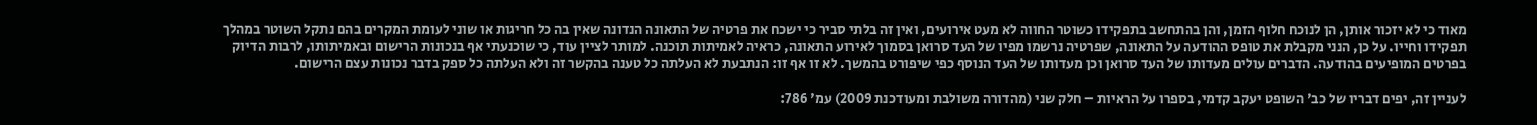מאוד כי לא יזכור אותן, הן לנוכח חלוף הזמן, והן בהתחשב בתפקידו כשוטר החווה לא מעט אירועים, ואין זה בלתי סביר כי ישכח את פרטיה של התאונה הנדונה שאין בה כל חריגות או שוני לעומת המקרים בהם נתקל השוטר במהלך תפקידו וחייו. על כן, הנני מקבלת את טופס ההודעה על התאונה, שפרטיה נרשמו מפיו של העד סרואן בסמוך לאירוע התאונה, כראיה לאמיתות תוכנה. למותר לציין עוד, כי שוכנעתי אף בנכונות הרישום ובאמיתותו, לרבות הדיוק בפרטים המופיעים בהודעה. הדברים עולים מעדותו של העד סרואן וכן מעדותו של העד הנוסף כפי שיפורט בהמשך. לא זו אף זו: הנתבעת לא העלתה כל טענה בהקשר זה ולא העלתה כל ספק בדבר נכונות עצם הרישום.

לעניין זה, יפים דבריו של כב' השופט יעקב קדמי, בספרו על הראיות – חלק שני (מהדורה משולבת ומעודכנת 2009) עמ' 786: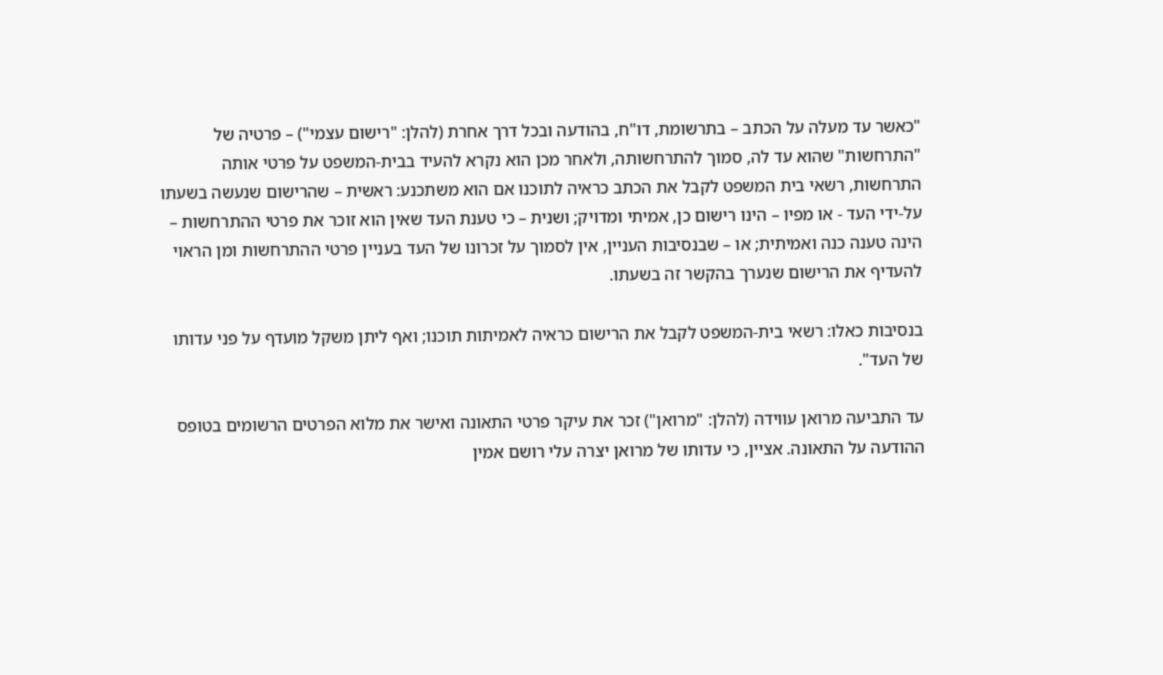"כאשר עד מעלה על הכתב – בתרשומת, דו"ח, בהודעה ובכל דרך אחרת (להלן: "רישום עצמי") – פרטיה של "התרחשות" שהוא עד לה, סמוך להתרחשותה, ולאחר מכן הוא נקרא להעיד בבית-המשפט על פרטי אותה התרחשות, רשאי בית המשפט לקבל את הכתב כראיה לתוכנו אם הוא משתכנע: ראשית – שהרישום שנעשה בשעתו על-ידי העד - או מפיו – הינו רישום כן, אמיתי ומדויק; ושנית – כי טענת העד שאין הוא זוכר את פרטי ההתרחשות – הינה טענה כנה ואמיתית; או – שבנסיבות העניין, אין לסמוך על זכרונו של העד בעניין פרטי ההתרחשות ומן הראוי להעדיף את הרישום שנערך בהקשר זה בשעתו.

בנסיבות כאלו: רשאי בית-המשפט לקבל את הרישום כראיה לאמיתות תוכנו; ואף ליתן משקל מועדף על פני עדותו של העד".

עד התביעה מרואן עווידה (להלן: "מרואן") זכר את עיקר פרטי התאונה ואישר את מלוא הפרטים הרשומים בטופס ההודעה על התאונה. אציין, כי עדותו של מרואן יצרה עלי רושם אמין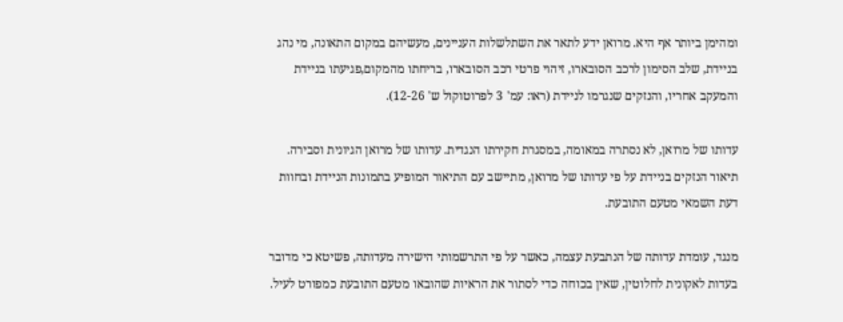ומהימן ביותר אף היא. מרואן ידע לתאר את השתלשלות העניינים, מעשיהם במקום התאונה, מי נהג בניידת, שלב הסימון לרכב הסובארו, זיהוי פרטי רכב הסובארו, בריחתו מהמקום,פגיעתו בניידת והמעקב אחריו, והנזקים שנגרמו לניידת (ראו: עמ' 3 לפרוטוקול ש' 12-26).

עדותו של מרואן, לא נסתרה במאומה, במסגרת חקירתו הנגדית. עדותו של מרואן הגיונית וסבירה. תיאור הנזקים בניידת על פי עדותו של מרואן, מתיישב עם התיאור המופיע בתמונות הניידת ובחוות דעת השמאי מטעם התובעת.

מנגד, עומדת עדותה של הנתבעת עצמה, כאשר על פי התרשמותי הישירה מעדותה, פשיטא כי מדובר בעדות לאקונית לחלוטין, שאין בכוחה כדי לסתור את הראיות שהובאו מטעם התובעת כמפורט לעיל.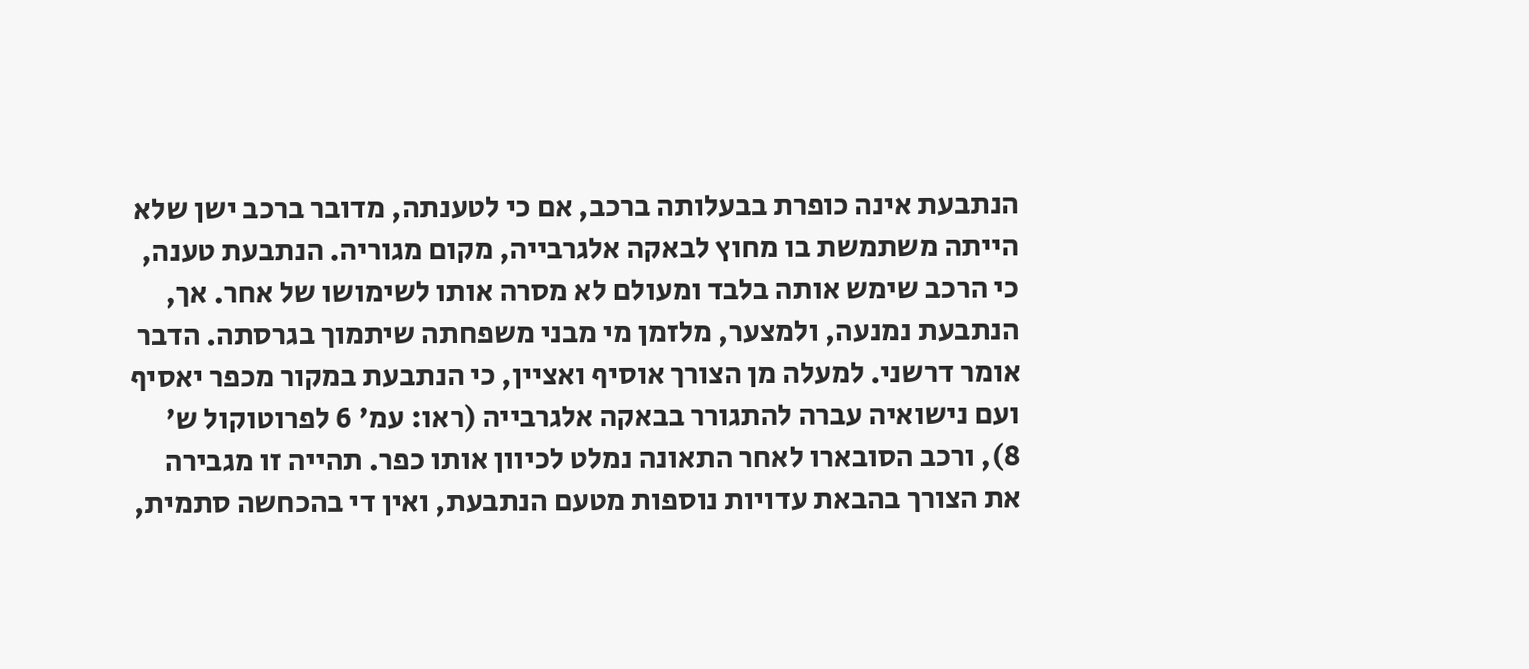הנתבעת אינה כופרת בבעלותה ברכב, אם כי לטענתה, מדובר ברכב ישן שלא הייתה משתמשת בו מחוץ לבאקה אלגרבייה, מקום מגוריה. הנתבעת טענה, כי הרכב שימש אותה בלבד ומעולם לא מסרה אותו לשימושו של אחר. אך, הנתבעת נמנעה, ולמצער, מלזמן מי מבני משפחתה שיתמוך בגרסתה. הדבר אומר דרשני. למעלה מן הצורך אוסיף ואציין, כי הנתבעת במקור מכפר יאסיף ועם נישואיה עברה להתגורר בבאקה אלגרבייה (ראו: עמ' 6 לפרוטוקול ש' 8), ורכב הסובארו לאחר התאונה נמלט לכיוון אותו כפר. תהייה זו מגבירה את הצורך בהבאת עדויות נוספות מטעם הנתבעת, ואין די בהכחשה סתמית,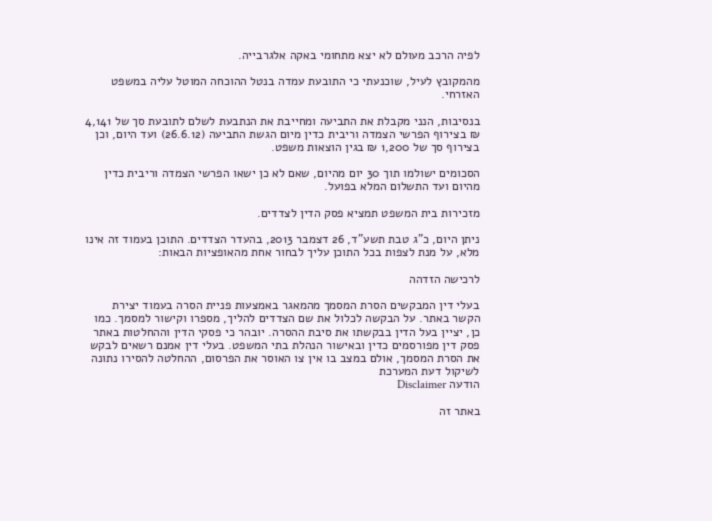לפיה הרכב מעולם לא יצא מתחומי באקה אלגרבייה.

מהמקובץ לעיל, שוכנעתי כי התובעת עמדה בנטל ההוכחה המוטל עליה במשפט האזרחי.

בנסיבות, הנני מקבלת את התביעה ומחייבת את הנתבעת לשלם לתובעת סך של 4,141 ₪ בצירוף הפרשי הצמדה וריבית כדין מיום הגשת התביעה (26.6.12) ועד היום, וכן בצירוף סך של 1,200 ₪ בגין הוצאות משפט.

הסכומים ישולמו תוך 30 יום מהיום, שאם לא כן ישאו הפרשי הצמדה וריבית כדין מהיום ועד התשלום המלא בפועל.

מזכירות בית המשפט תמציא פסק הדין לצדדים.

ניתן היום, כ"ג טבת תשע"ד, 26 דצמבר 2013, בהעדר הצדדים. התוכן בעמוד זה אינו מלא, על מנת לצפות בכל התוכן עליך לבחור אחת מהאופציות הבאות:

לרכישה הזדהה

בעלי דין המבקשים הסרת המסמך מהמאגר באמצעות פניית הסרה בעמוד יצירת הקשר באתר. על הבקשה לכלול את שם הצדדים להליך, מספרו וקישור למסמך. כמו כן, יציין בעל הדין בבקשתו את סיבת ההסרה. יובהר כי פסקי הדין וההחלטות באתר פסק דין מפורסמים כדין ובאישור הנהלת בתי המשפט. בעלי דין אמנם רשאים לבקש את הסרת המסמך, אולם במצב בו אין צו האוסר את הפרסום, ההחלטה להסירו נתונה לשיקול דעת המערכת
הודעה Disclaimer

באתר זה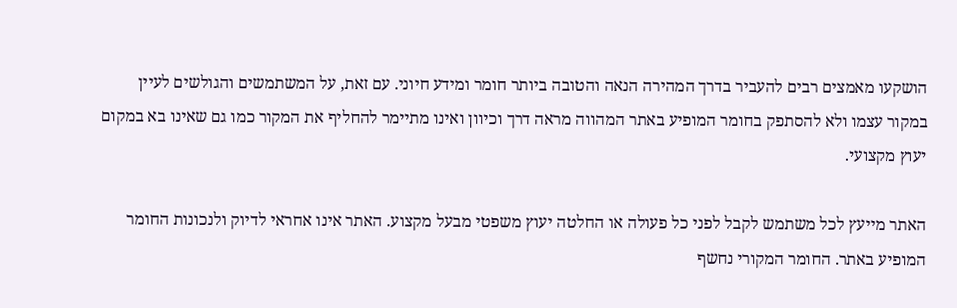הושקעו מאמצים רבים להעביר בדרך המהירה הנאה והטובה ביותר חומר ומידע חיוני. עם זאת, על המשתמשים והגולשים לעיין במקור עצמו ולא להסתפק בחומר המופיע באתר המהווה מראה דרך וכיוון ואינו מתיימר להחליף את המקור כמו גם שאינו בא במקום יעוץ מקצועי.

האתר מייעץ לכל משתמש לקבל לפני כל פעולה או החלטה יעוץ משפטי מבעל מקצוע. האתר אינו אחראי לדיוק ולנכונות החומר המופיע באתר. החומר המקורי נחשף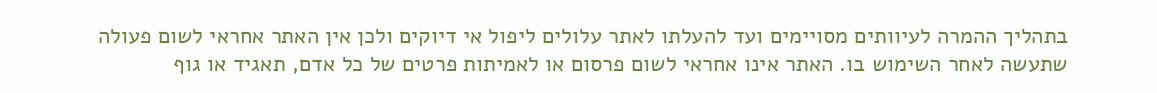בתהליך ההמרה לעיוותים מסויימים ועד להעלתו לאתר עלולים ליפול אי דיוקים ולכן אין האתר אחראי לשום פעולה שתעשה לאחר השימוש בו. האתר אינו אחראי לשום פרסום או לאמיתות פרטים של כל אדם, תאגיד או גוף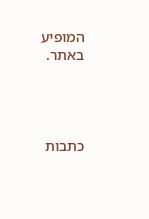המופיע באתר.




כתבות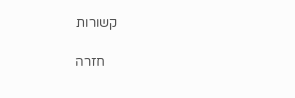קשורות

    חזרה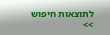לתוצאות חיפוש >>